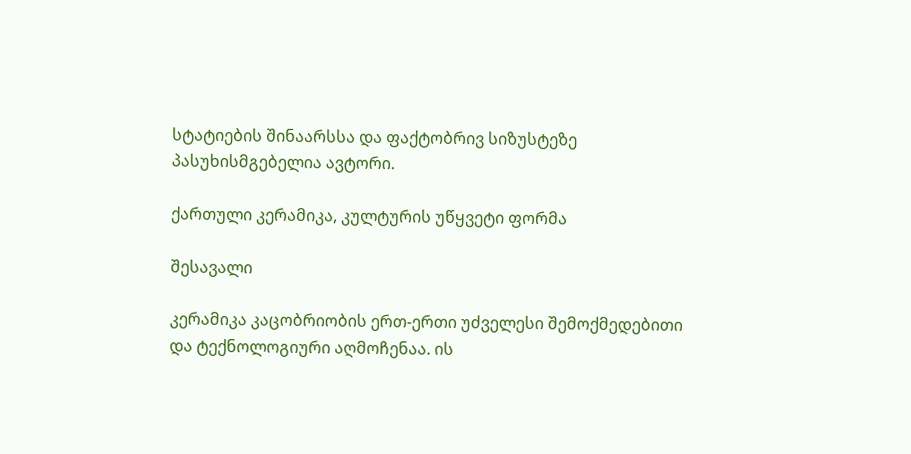სტატიების შინაარსსა და ფაქტობრივ სიზუსტეზე პასუხისმგებელია ავტორი.

ქართული კერამიკა, კულტურის უწყვეტი ფორმა

შესავალი

კერამიკა კაცობრიობის ერთ-ერთი უძველესი შემოქმედებითი და ტექნოლოგიური აღმოჩენაა. ის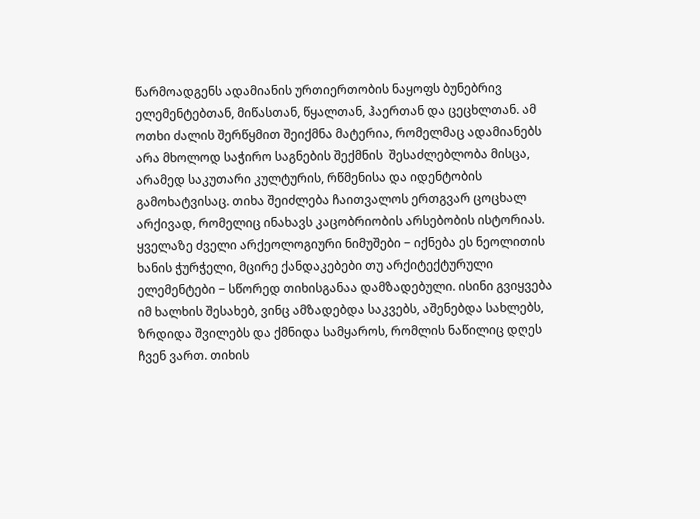წარმოადგენს ადამიანის ურთიერთობის ნაყოფს ბუნებრივ ელემენტებთან, მიწასთან, წყალთან, ჰაერთან და ცეცხლთან. ამ ოთხი ძალის შერწყმით შეიქმნა მატერია, რომელმაც ადამიანებს არა მხოლოდ საჭირო საგნების შექმნის  შესაძლებლობა მისცა, არამედ საკუთარი კულტურის, რწმენისა და იდენტობის გამოხატვისაც. თიხა შეიძლება ჩაითვალოს ერთგვარ ცოცხალ არქივად, რომელიც ინახავს კაცობრიობის არსებობის ისტორიას. ყველაზე ძველი არქეოლოგიური ნიმუშები − იქნება ეს ნეოლითის ხანის ჭურჭელი, მცირე ქანდაკებები თუ არქიტექტურული ელემენტები − სწორედ თიხისგანაა დამზადებული. ისინი გვიყვება იმ ხალხის შესახებ, ვინც ამზადებდა საკვებს, აშენებდა სახლებს, ზრდიდა შვილებს და ქმნიდა სამყაროს, რომლის ნაწილიც დღეს ჩვენ ვართ. თიხის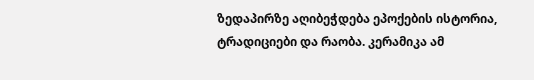ზედაპირზე აღიბეჭდება ეპოქების ისტორია, ტრადიციები და რაობა. კერამიკა ამ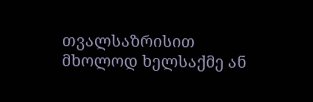თვალსაზრისით მხოლოდ ხელსაქმე ან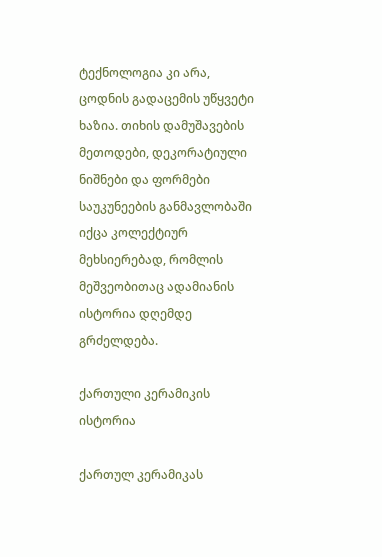ტექნოლოგია კი არა, ცოდნის გადაცემის უწყვეტი ხაზია. თიხის დამუშავების მეთოდები, დეკორატიული ნიშნები და ფორმები საუკუნეების განმავლობაში იქცა კოლექტიურ მეხსიერებად, რომლის მეშვეობითაც ადამიანის ისტორია დღემდე გრძელდება.

ქართული კერამიკის ისტორია

ქართულ კერამიკას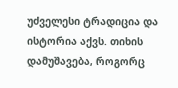უძველესი ტრადიცია და ისტორია აქვს. თიხის დამუშავება, როგორც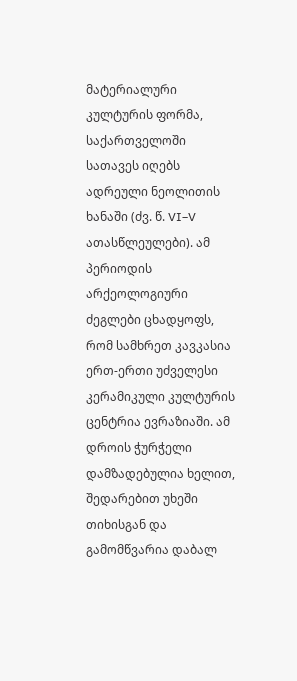მატერიალური კულტურის ფორმა, საქართველოში სათავეს იღებს ადრეული ნეოლითის ხანაში (ძვ. წ. VI–V ათასწლეულები). ამ პერიოდის არქეოლოგიური ძეგლები ცხადყოფს, რომ სამხრეთ კავკასია ერთ-ერთი უძველესი კერამიკული კულტურის ცენტრია ევრაზიაში. ამ დროის ჭურჭელი დამზადებულია ხელით, შედარებით უხეში თიხისგან და გამომწვარია დაბალ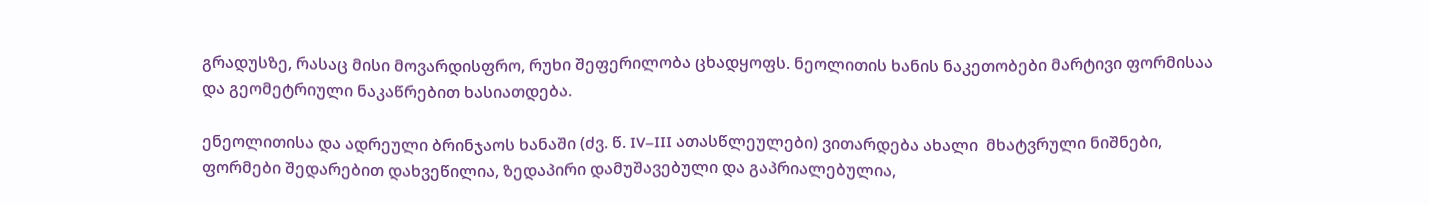გრადუსზე, რასაც მისი მოვარდისფრო, რუხი შეფერილობა ცხადყოფს. ნეოლითის ხანის ნაკეთობები მარტივი ფორმისაა და გეომეტრიული ნაკაწრებით ხასიათდება.

ენეოლითისა და ადრეული ბრინჯაოს ხანაში (ძვ. წ. IV–III ათასწლეულები) ვითარდება ახალი  მხატვრული ნიშნები, ფორმები შედარებით დახვეწილია, ზედაპირი დამუშავებული და გაპრიალებულია,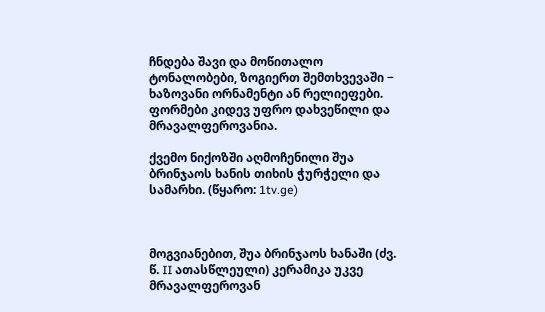ჩნდება შავი და მოწითალო ტონალობები, ზოგიერთ შემთხვევაში − ხაზოვანი ორნამენტი ან რელიეფები. ფორმები კიდევ უფრო დახვეწილი და მრავალფეროვანია.

ქვემო ნიქოზში აღმოჩენილი შუა ბრინჯაოს ხანის თიხის ჭურჭელი და სამარხი. (წყარო: 1tv.ge)



მოგვიანებით, შუა ბრინჯაოს ხანაში (ძვ. წ. II ათასწლეული) კერამიკა უკვე მრავალფეროვან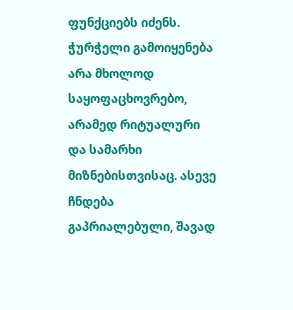ფუნქციებს იძენს. ჭურჭელი გამოიყენება არა მხოლოდ საყოფაცხოვრებო, არამედ რიტუალური და სამარხი მიზნებისთვისაც. ასევე ჩნდება გაპრიალებული, შავად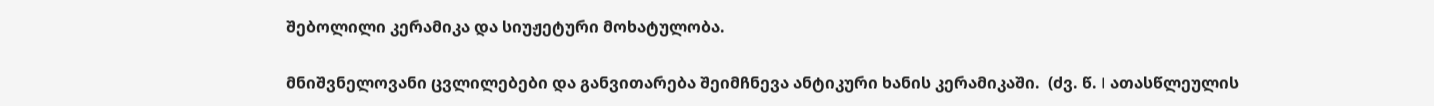შებოლილი კერამიკა და სიუჟეტური მოხატულობა.

მნიშვნელოვანი ცვლილებები და განვითარება შეიმჩნევა ანტიკური ხანის კერამიკაში.  (ძვ. წ. I ათასწლეულის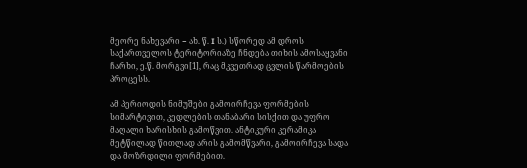მეორე ნახევარი − ახ. წ. I ს.) სწორედ ამ დროს საქართველოს ტერიტორიაზე ჩნდება თიხის ამოსაყვანი ჩარხი, ე.წ. მორგვი[1], რაც მკვეთრად ცვლის წარმოების პროცესს.

ამ პერიოდის ნიმუშები გამოირჩევა ფორმების სიმარტივით, კედლების თანაბარი სისქით და უფრო მაღალი ხარისხის გამოწვით. ანტიკური კერამიკა მეტწილად წითლად არის გამომწვარი, გამოირჩევა სადა და მოზრდილი ფორმებით.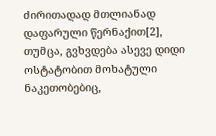ძირითადად მთლიანად დაფარული წერნაქით[2], თუმცა, გვხვდება ასევე დიდი ოსტატობით მოხატული  ნაკეთობებიც,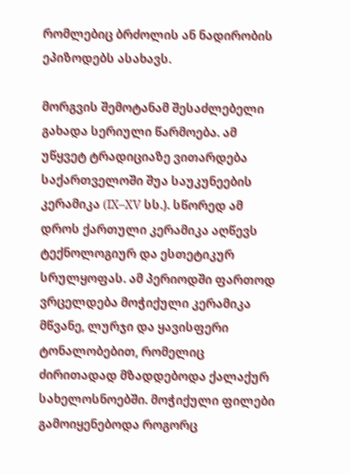რომლებიც ბრძოლის ან ნადირობის ეპიზოდებს ასახავს.

მორგვის შემოტანამ შესაძლებელი გახადა სერიული წარმოება. ამ უწყვეტ ტრადიციაზე ვითარდება საქართველოში შუა საუკუნეების კერამიკა (IX–XV სს.). სწორედ ამ დროს ქართული კერამიკა აღწევს ტექნოლოგიურ და ესთეტიკურ სრულყოფას. ამ პერიოდში ფართოდ ვრცელდება მოჭიქული კერამიკა  მწვანე, ლურჯი და ყავისფერი ტონალობებით, რომელიც ძირითადად მზადდებოდა ქალაქურ სახელოსნოებში. მოჭიქული ფილები გამოიყენებოდა როგორც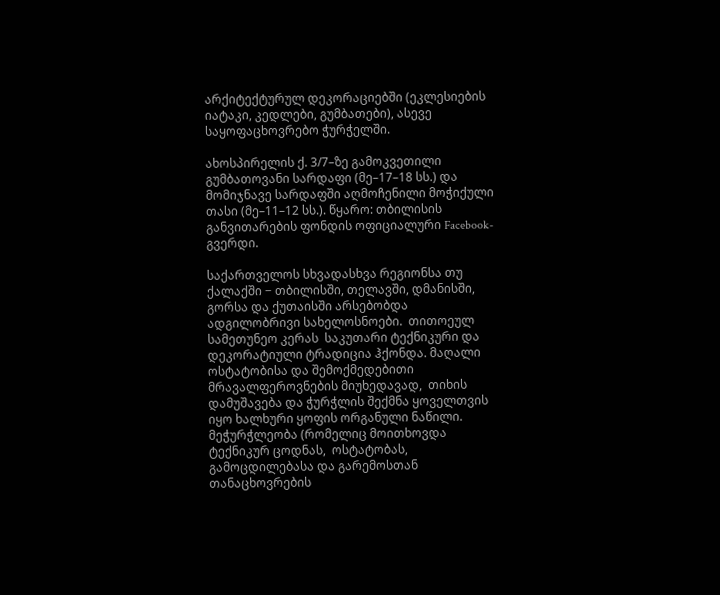არქიტექტურულ დეკორაციებში (ეკლესიების იატაკი, კედლები, გუმბათები), ასევე საყოფაცხოვრებო ჭურჭელში.

ახოსპირელის ქ. 3/7–ზე გამოკვეთილი გუმბათოვანი სარდაფი (მე–17–18 სს.) და მომიჯნავე სარდაფში აღმოჩენილი მოჭიქული თასი (მე–11–12 სს.). წყარო: თბილისის განვითარების ფონდის ოფიციალური Facebook-გვერდი.

საქართველოს სხვადასხვა რეგიონსა თუ ქალაქში − თბილისში, თელავში, დმანისში, გორსა და ქუთაისში არსებობდა ადგილობრივი სახელოსნოები.  თითოეულ სამეთუნეო კერას  საკუთარი ტექნიკური და დეკორატიული ტრადიცია ჰქონდა. მაღალი ოსტატობისა და შემოქმედებითი მრავალფეროვნების მიუხედავად,  თიხის დამუშავება და ჭურჭლის შექმნა ყოველთვის იყო ხალხური ყოფის ორგანული ნაწილი.  მეჭურჭლეობა (რომელიც მოითხოვდა  ტექნიკურ ცოდნას,  ოსტატობას, გამოცდილებასა და გარემოსთან თანაცხოვრების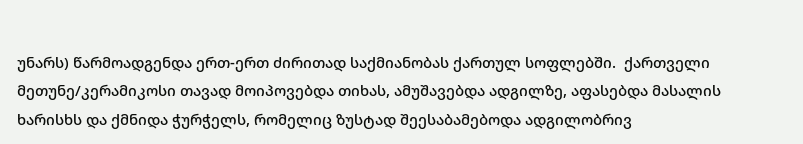უნარს) წარმოადგენდა ერთ-ერთ ძირითად საქმიანობას ქართულ სოფლებში.  ქართველი მეთუნე/კერამიკოსი თავად მოიპოვებდა თიხას, ამუშავებდა ადგილზე, აფასებდა მასალის ხარისხს და ქმნიდა ჭურჭელს, რომელიც ზუსტად შეესაბამებოდა ადგილობრივ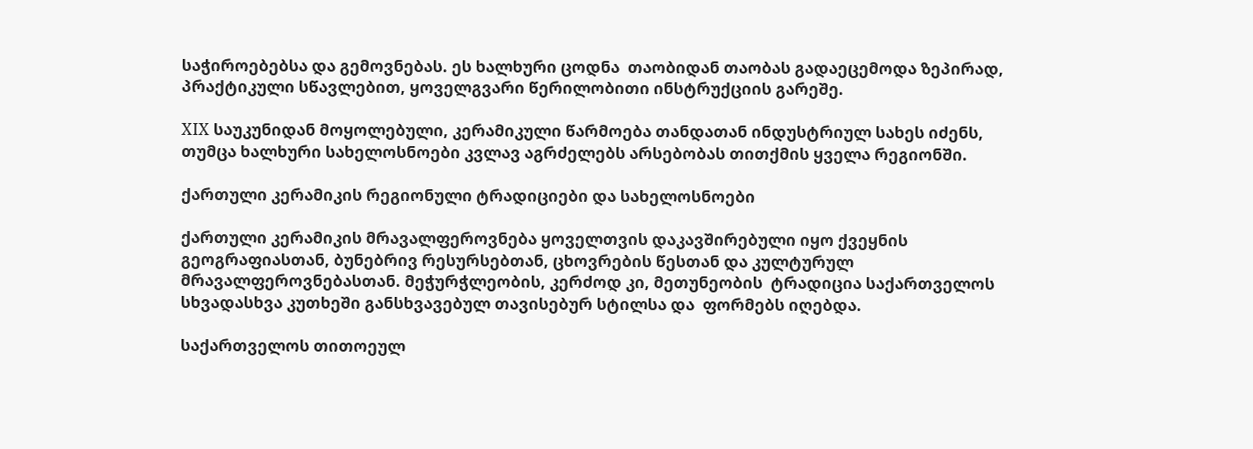საჭიროებებსა და გემოვნებას. ეს ხალხური ცოდნა  თაობიდან თაობას გადაეცემოდა ზეპირად, პრაქტიკული სწავლებით, ყოველგვარი წერილობითი ინსტრუქციის გარეშე.

XIX საუკუნიდან მოყოლებული, კერამიკული წარმოება თანდათან ინდუსტრიულ სახეს იძენს, თუმცა ხალხური სახელოსნოები კვლავ აგრძელებს არსებობას თითქმის ყველა რეგიონში.

ქართული კერამიკის რეგიონული ტრადიციები და სახელოსნოები

ქართული კერამიკის მრავალფეროვნება ყოველთვის დაკავშირებული იყო ქვეყნის გეოგრაფიასთან, ბუნებრივ რესურსებთან, ცხოვრების წესთან და კულტურულ მრავალფეროვნებასთან. მეჭურჭლეობის, კერძოდ კი, მეთუნეობის  ტრადიცია საქართველოს სხვადასხვა კუთხეში განსხვავებულ თავისებურ სტილსა და  ფორმებს იღებდა.

საქართველოს თითოეულ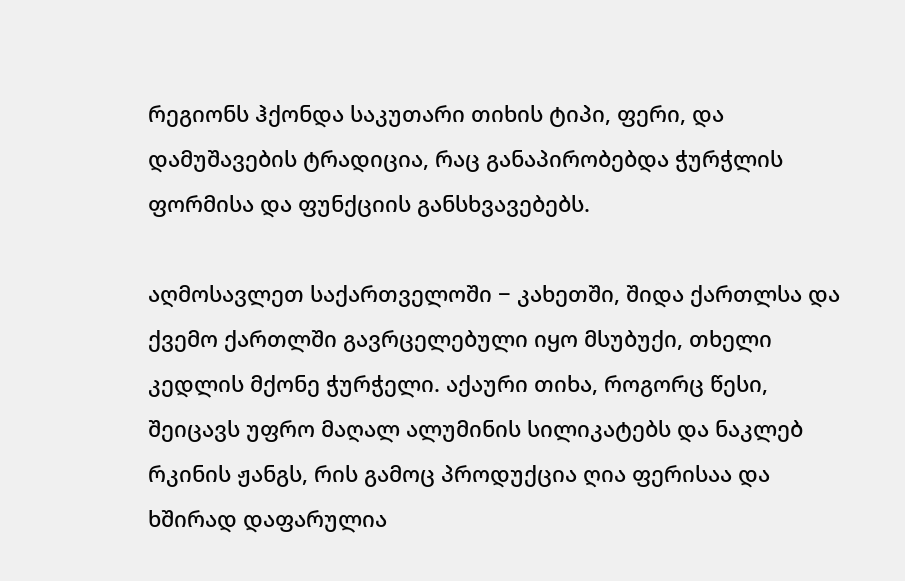რეგიონს ჰქონდა საკუთარი თიხის ტიპი, ფერი, და დამუშავების ტრადიცია, რაც განაპირობებდა ჭურჭლის ფორმისა და ფუნქციის განსხვავებებს.

აღმოსავლეთ საქართველოში − კახეთში, შიდა ქართლსა და ქვემო ქართლში გავრცელებული იყო მსუბუქი, თხელი კედლის მქონე ჭურჭელი. აქაური თიხა, როგორც წესი, შეიცავს უფრო მაღალ ალუმინის სილიკატებს და ნაკლებ რკინის ჟანგს, რის გამოც პროდუქცია ღია ფერისაა და ხშირად დაფარულია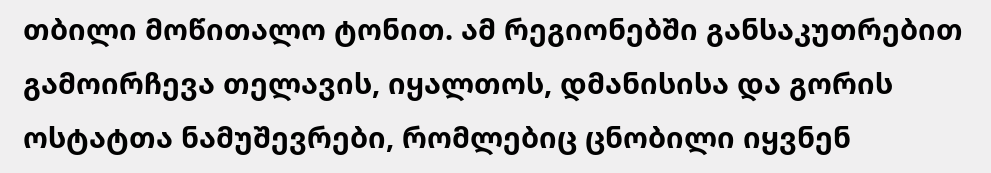თბილი მოწითალო ტონით. ამ რეგიონებში განსაკუთრებით გამოირჩევა თელავის, იყალთოს, დმანისისა და გორის ოსტატთა ნამუშევრები, რომლებიც ცნობილი იყვნენ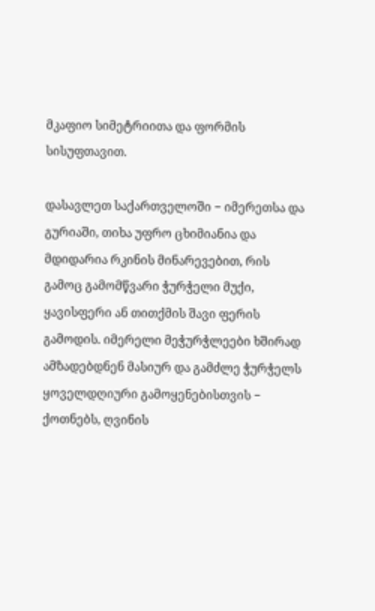მკაფიო სიმეტრიითა და ფორმის სისუფთავით.

დასავლეთ საქართველოში − იმერეთსა და გურიაში, თიხა უფრო ცხიმიანია და მდიდარია რკინის მინარევებით, რის გამოც გამომწვარი ჭურჭელი მუქი, ყავისფერი ან თითქმის შავი ფერის გამოდის. იმერელი მეჭურჭლეები ხშირად ამზადებდნენ მასიურ და გამძლე ჭურჭელს ყოველდღიური გამოყენებისთვის − ქოთნებს, ღვინის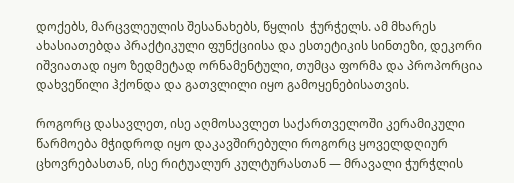დოქებს, მარცვლეულის შესანახებს, წყლის  ჭურჭელს. ამ მხარეს ახასიათებდა პრაქტიკული ფუნქციისა და ესთეტიკის სინთეზი, დეკორი იშვიათად იყო ზედმეტად ორნამენტული, თუმცა ფორმა და პროპორცია დახვეწილი ჰქონდა და გათვლილი იყო გამოყენებისათვის.

როგორც დასავლეთ, ისე აღმოსავლეთ საქართველოში კერამიკული წარმოება მჭიდროდ იყო დაკავშირებული როგორც ყოველდღიურ ცხოვრებასთან, ისე რიტუალურ კულტურასთან — მრავალი ჭურჭლის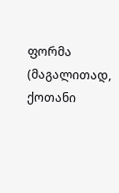ფორმა (მაგალითად, ქოთანი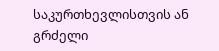საკურთხევლისთვის ან გრძელი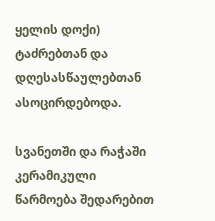ყელის დოქი) ტაძრებთან და დღესასწაულებთან ასოცირდებოდა.

სვანეთში და რაჭაში კერამიკული წარმოება შედარებით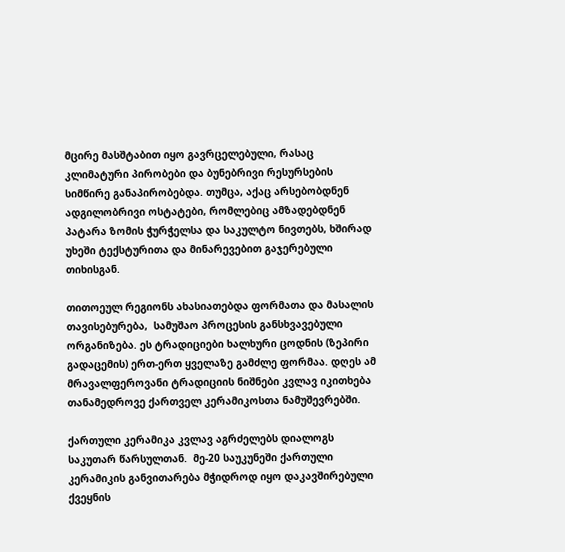მცირე მასშტაბით იყო გავრცელებული, რასაც კლიმატური პირობები და ბუნებრივი რესურსების სიმწირე განაპირობებდა. თუმცა, აქაც არსებობდნენ ადგილობრივი ოსტატები, რომლებიც ამზადებდნენ პატარა ზომის ჭურჭელსა და საკულტო ნივთებს, ხშირად უხეში ტექსტურითა და მინარევებით გაჯერებული თიხისგან.

თითოეულ რეგიონს ახასიათებდა ფორმათა და მასალის თავისებურება,  სამუშაო პროცესის განსხვავებული ორგანიზება. ეს ტრადიციები ხალხური ცოდნის (ზეპირი გადაცემის) ერთ-ერთ ყველაზე გამძლე ფორმაა. დღეს ამ მრავალფეროვანი ტრადიციის ნიშნები კვლავ იკითხება თანამედროვე ქართველ კერამიკოსთა ნამუშევრებში.

ქართული კერამიკა კვლავ აგრძელებს დიალოგს საკუთარ წარსულთან.  მე-20 საუკუნეში ქართული კერამიკის განვითარება მჭიდროდ იყო დაკავშირებული ქვეყნის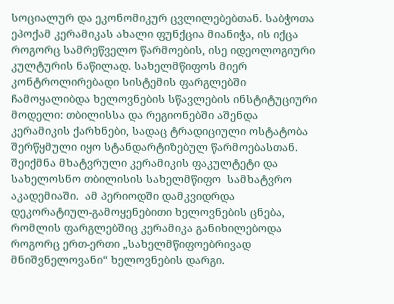სოციალურ და ეკონომიკურ ცვლილებებთან. საბჭოთა ეპოქამ კერამიკას ახალი ფუნქცია მიანიჭა, ის იქცა როგორც სამრეწველო წარმოების, ისე იდეოლოგიური კულტურის ნაწილად. სახელმწიფოს მიერ კონტროლირებადი სისტემის ფარგლებში ჩამოყალიბდა ხელოვნების სწავლების ინსტიტუციური მოდელი: თბილისსა და რეგიონებში აშენდა კერამიკის ქარხნები, სადაც ტრადიციული ოსტატობა შერწყმული იყო სტანდარტიზებულ წარმოებასთან. შეიქმნა მხატვრული კერამიკის ფაკულტეტი და სახელოსნო თბილისის სახელმწიფო  სამხატვრო აკადემიაში.  ამ პერიოდში დამკვიდრდა დეკორატიულ-გამოყენებითი ხელოვნების ცნება, რომლის ფარგლებშიც კერამიკა განიხილებოდა როგორც ერთ-ერთი „სახელმწიფოებრივად მნიშვნელოვანი“ ხელოვნების დარგი.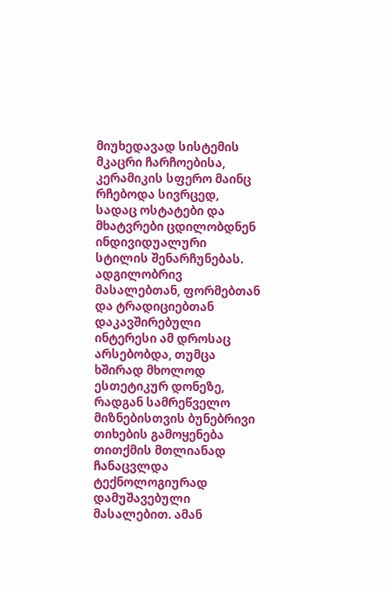მიუხედავად სისტემის მკაცრი ჩარჩოებისა, კერამიკის სფერო მაინც რჩებოდა სივრცედ, სადაც ოსტატები და მხატვრები ცდილობდნენ ინდივიდუალური სტილის შენარჩუნებას. ადგილობრივ მასალებთან, ფორმებთან და ტრადიციებთან დაკავშირებული ინტერესი ამ დროსაც არსებობდა, თუმცა ხშირად მხოლოდ ესთეტიკურ დონეზე, რადგან სამრეწველო მიზნებისთვის ბუნებრივი თიხების გამოყენება თითქმის მთლიანად ჩანაცვლდა ტექნოლოგიურად დამუშავებული მასალებით. ამან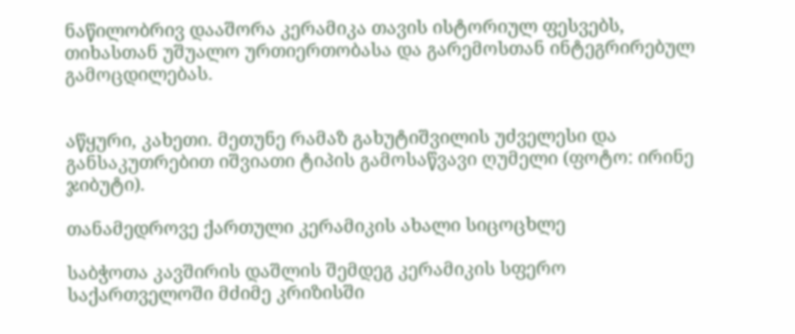ნაწილობრივ დააშორა კერამიკა თავის ისტორიულ ფესვებს, თიხასთან უშუალო ურთიერთობასა და გარემოსთან ინტეგრირებულ გამოცდილებას.


აწყური, კახეთი. მეთუნე რამაზ გახუტიშვილის უძველესი და განსაკუთრებით იშვიათი ტიპის გამოსაწვავი ღუმელი (ფოტო: ირინე ჯიბუტი).

თანამედროვე ქართული კერამიკის ახალი სიცოცხლე

საბჭოთა კავშირის დაშლის შემდეგ კერამიკის სფერო საქართველოში მძიმე კრიზისში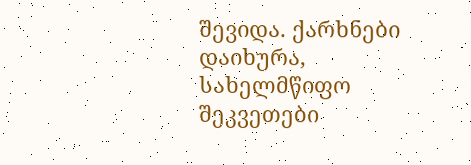შევიდა. ქარხნები დაიხურა, სახელმწიფო შეკვეთები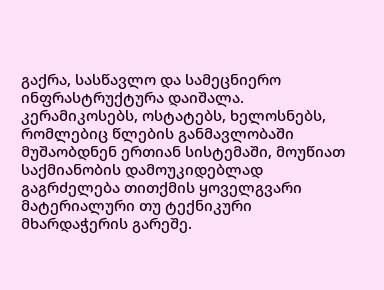გაქრა, სასწავლო და სამეცნიერო ინფრასტრუქტურა დაიშალა. კერამიკოსებს, ოსტატებს, ხელოსნებს, რომლებიც წლების განმავლობაში მუშაობდნენ ერთიან სისტემაში, მოუწიათ საქმიანობის დამოუკიდებლად გაგრძელება თითქმის ყოველგვარი მატერიალური თუ ტექნიკური მხარდაჭერის გარეშე.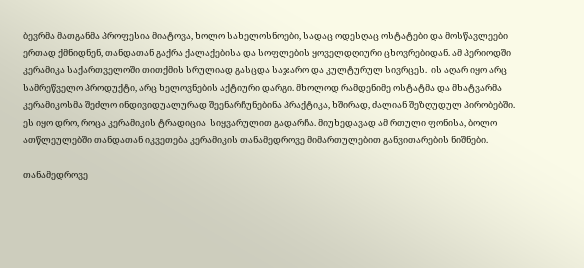ბევრმა მათგანმა პროფესია მიატოვა, ხოლო სახელოსნოები, სადაც ოდესღაც ოსტატები და მოსწავლეები ერთად ქმნიდნენ, თანდათან გაქრა ქალაქებისა და სოფლების ყოველდღიური ცხოვრებიდან. ამ პერიოდში კერამიკა საქართველოში თითქმის სრულიად გასცდა საჯარო და კულტურულ სივრცეს.  ის აღარ იყო არც სამრეწველო პროდუქტი, არც ხელოვნების აქტიური დარგი. მხოლოდ რამდენიმე ოსტატმა და მხატვარმა კერამიკოსმა შეძლო ინდივიდუალურად შეენარჩუნებინა პრაქტიკა, ხშირად, ძალიან შეზღუდულ პირობებში. ეს იყო დრო, როცა კერამიკის ტრადიცია  სიყვარულით გადარჩა. მიუხედავად ამ რთული ფონისა, ბოლო ათწლეულებში თანდათან იკვეთება კერამიკის თანამედროვე მიმართულებით განვითარების ნიშნები.

თანამედროვე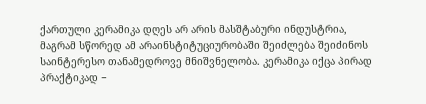ქართული კერამიკა დღეს არ არის მასშტაბური ინდუსტრია, მაგრამ სწორედ ამ არაინსტიტუციურობაში შეიძლება შეიძინოს საინტერესო თანამედროვე მნიშვნელობა. კერამიკა იქცა პირად პრაქტიკად −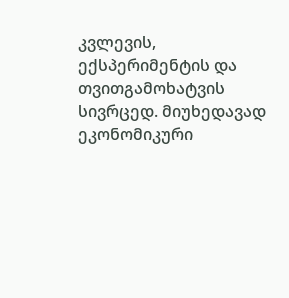კვლევის, ექსპერიმენტის და თვითგამოხატვის სივრცედ. მიუხედავად ეკონომიკური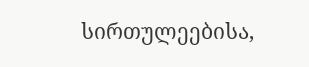სირთულეებისა,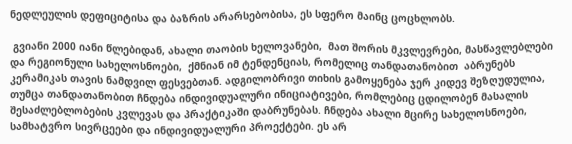ნედლეულის დეფიციტისა და ბაზრის არარსებობისა, ეს სფერო მაინც ცოცხლობს.

 გვიანი 2000 იანი წლებიდან, ახალი თაობის ხელოვანები,  მათ შორის მკვლევრები, მასწავლებლები და რეგიონული სახელოსნოები,  ქმნიან იმ ტენდენციას, რომელიც თანდათანობით  აბრუნებს კერამიკას თავის ნამდვილ ფესვებთან. ადგილობრივი თიხის გამოყენება ჯერ კიდევ შეზღუდულია, თუმცა თანდათანობით ჩნდება ინდივიდუალური ინიციატივები, რომლებიც ცდილობენ მასალის შესაძლებლობების კვლევას და პრაქტიკაში დაბრუნებას. ჩნდება ახალი მცირე სახელოსნოები, სამხატვრო სივრცეები და ინდივიდუალური პროექტები. ეს არ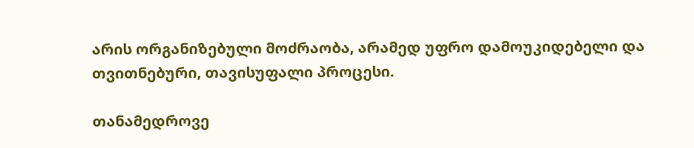არის ორგანიზებული მოძრაობა, არამედ უფრო დამოუკიდებელი და თვითნებური, თავისუფალი პროცესი.

თანამედროვე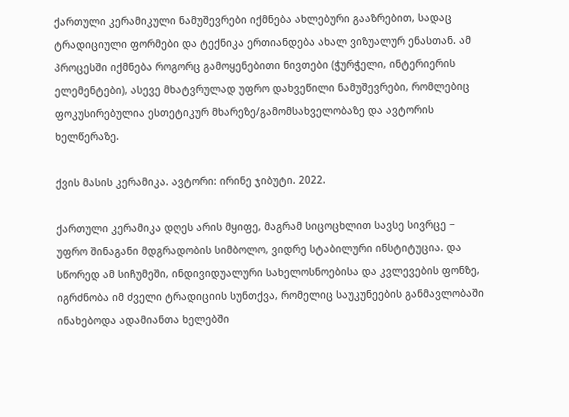ქართული კერამიკული ნამუშევრები იქმნება ახლებური გააზრებით, სადაც ტრადიციული ფორმები და ტექნიკა ერთიანდება ახალ ვიზუალურ ენასთან. ამ პროცესში იქმნება როგორც გამოყენებითი ნივთები (ჭურჭელი, ინტერიერის ელემენტები), ასევე მხატვრულად უფრო დახვეწილი ნამუშევრები, რომლებიც ფოკუსირებულია ესთეტიკურ მხარეზე/გამომსახველობაზე და ავტორის ხელწერაზე.

ქვის მასის კერამიკა. ავტორი: ირინე ჯიბუტი. 2022.

ქართული კერამიკა დღეს არის მყიფე, მაგრამ სიცოცხლით სავსე სივრცე − უფრო შინაგანი მდგრადობის სიმბოლო, ვიდრე სტაბილური ინსტიტუცია. და სწორედ ამ სიჩუმეში, ინდივიდუალური სახელოსნოებისა და კვლევების ფონზე, იგრძნობა იმ ძველი ტრადიციის სუნთქვა, რომელიც საუკუნეების განმავლობაში ინახებოდა ადამიანთა ხელებში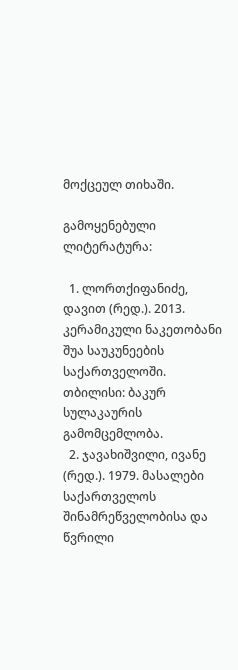მოქცეულ თიხაში.

გამოყენებული ლიტერატურა:

  1. ლორთქიფანიძე, დავით (რედ.). 2013. კერამიკული ნაკეთობანი შუა საუკუნეების საქართველოში. თბილისი: ბაკურ სულაკაურის გამომცემლობა.
  2. ჯავახიშვილი, ივანე (რედ.). 1979. მასალები საქართველოს შინამრეწველობისა და წვრილი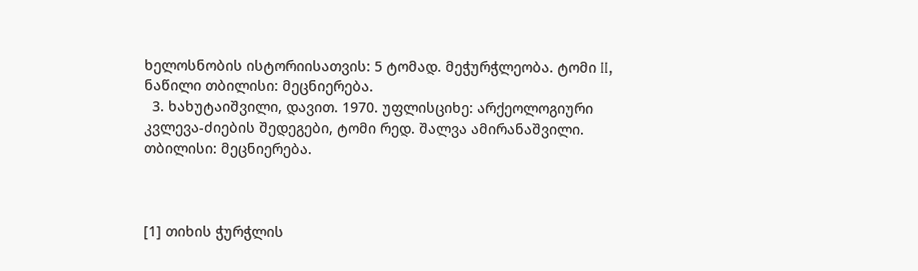ხელოსნობის ისტორიისათვის: 5 ტომად. მეჭურჭლეობა. ტომი II, ნაწილი თბილისი: მეცნიერება.
  3. ხახუტაიშვილი, დავით. 1970. უფლისციხე: არქეოლოგიური კვლევა-ძიების შედეგები, ტომი რედ. შალვა ამირანაშვილი. თბილისი: მეცნიერება.



[1] თიხის ჭურჭლის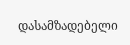დასამზადებელი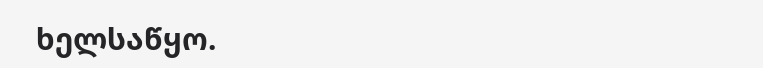ხელსაწყო.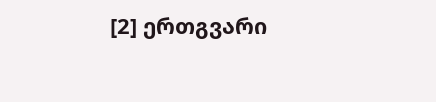[2] ერთგვარი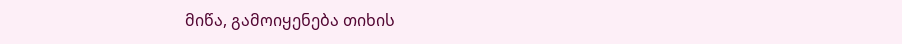მიწა, გამოიყენება თიხის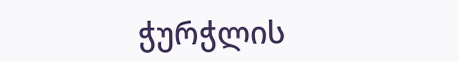ჭურჭლის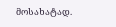მოსახატად.